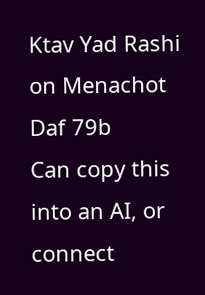Ktav Yad Rashi on Menachot Daf 79b
Can copy this into an AI, or connect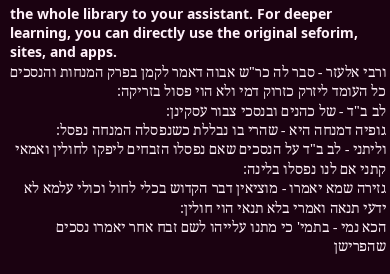the whole library to your assistant. For deeper learning, you can directly use the original seforim, sites, and apps.
ורבי אלעזר - סבר לה כר"ש אבוה דאמר לקמן בפרק המנחות והנסכים כל העומד ליזרק כזרוק דמי ולא הוי פסול בזריקה:
לב ב"ד - של כהנים ובנסכי צבור עסקינן:
גופיה דמנחה היא - שהרי בו נבללת כשנפסלה המנחה נפסל:
וליתני - לב ב"ד על הנסכים שאם נפסלו הזבחים ליפקו לחולין ואמאי קתני אם לנו נפסלו בלינה:
גזירה שמא יאמרו - מוציאין דבר הקדוש בכלי לחול וכולי עלמא לא ידעי תנאה ואמרי בלא תנאי הוי חולין:
הכא נמי - בתמי' כי מתנו עלייהו לשם זבח אחר יאמרו נסכים שהפרישן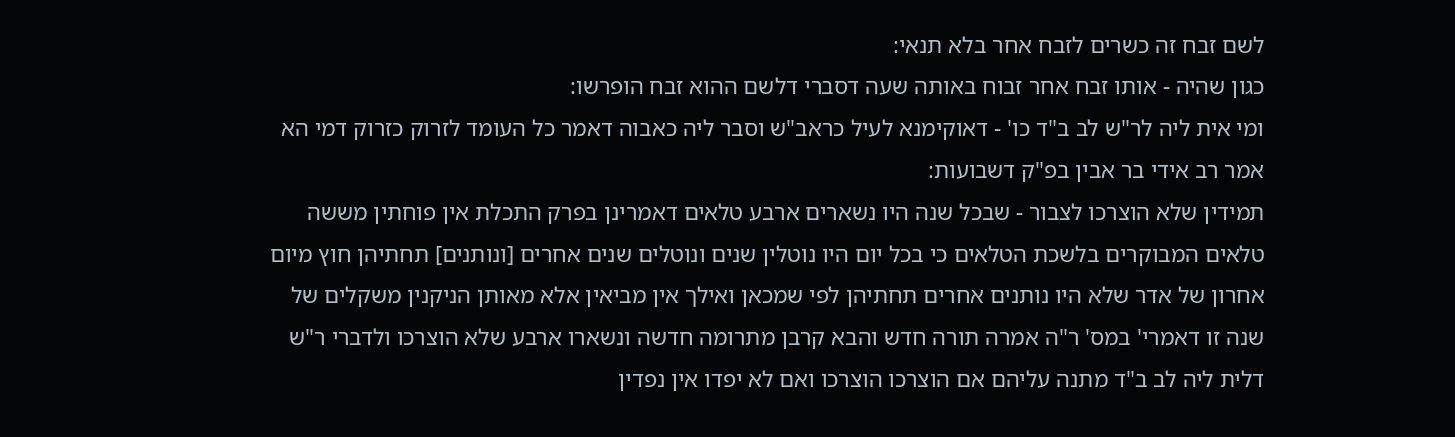לשם זבח זה כשרים לזבח אחר בלא תנאי:
כגון שהיה - אותו זבח אחר זבוח באותה שעה דסברי דלשם ההוא זבח הופרשו:
ומי אית ליה לר"ש לב ב"ד כו' - דאוקימנא לעיל כראב"ש וסבר ליה כאבוה דאמר כל העומד לזרוק כזרוק דמי הא אמר רב אידי בר אבין בפ"ק דשבועות:
תמידין שלא הוצרכו לצבור - שבכל שנה היו נשארים ארבע טלאים דאמרינן בפרק התכלת אין פוחתין מששה טלאים המבוקרים בלשכת הטלאים כי בכל יום היו נוטלין שנים ונוטלים שנים אחרים [ונותנים] תחתיהן חוץ מיום אחרון של אדר שלא היו נותנים אחרים תחתיהן לפי שמכאן ואילך אין מביאין אלא מאותן הניקנין משקלים של שנה זו דאמרי' במס' ר"ה אמרה תורה חדש והבא קרבן מתרומה חדשה ונשארו ארבע שלא הוצרכו ולדברי ר"ש דלית ליה לב ב"ד מתנה עליהם אם הוצרכו הוצרכו ואם לא יפדו אין נפדין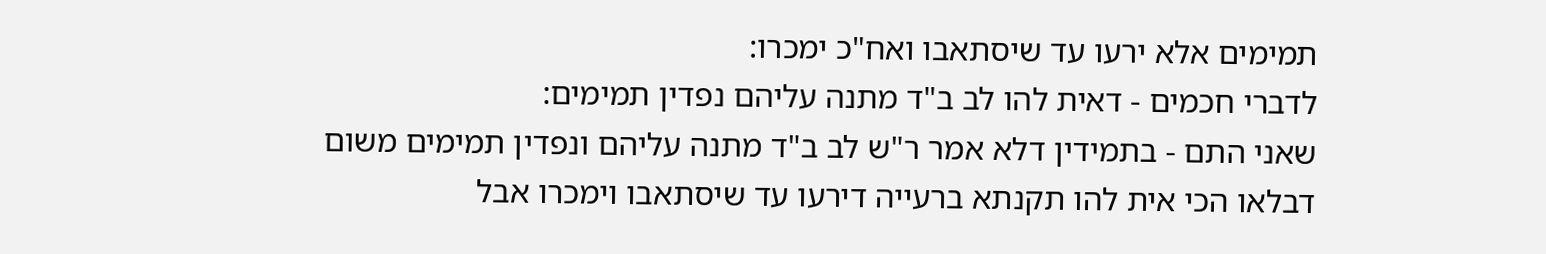תמימים אלא ירעו עד שיסתאבו ואח"כ ימכרו:
לדברי חכמים - דאית להו לב ב"ד מתנה עליהם נפדין תמימים:
שאני התם - בתמידין דלא אמר ר"ש לב ב"ד מתנה עליהם ונפדין תמימים משום דבלאו הכי אית להו תקנתא ברעייה דירעו עד שיסתאבו וימכרו אבל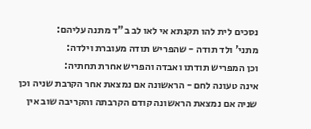נסכים לית להו תקנתא אי לאו לב ב"ד מתנה עליהם:
מתני' ולד תודה - שהפריש תודה מעוברת וילדה:
וכן המפריש תודתו ואבדה והפריש אחרת תחתיה:
אינה טעונה לחם - הראשונה אם נמצאת אחר הקרבת שניה וכן שניה אם נמצאת הראשונה קודם הקרבתה והקריבה שוב אין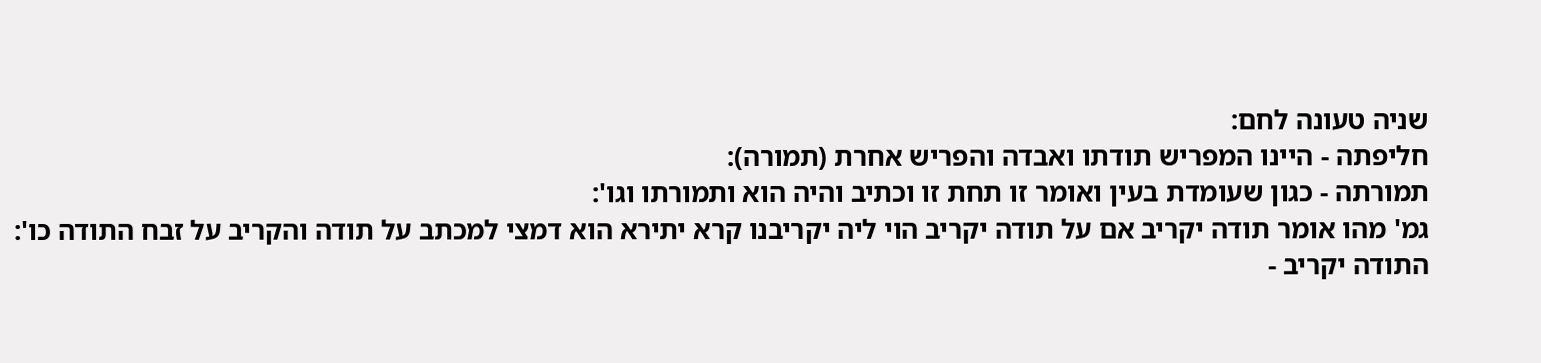שניה טעונה לחם:
חליפתה - היינו המפריש תודתו ואבדה והפריש אחרת (תמורה):
תמורתה - כגון שעומדת בעין ואומר זו תחת זו וכתיב והיה הוא ותמורתו וגו':
גמ' מהו אומר תודה יקריב אם על תודה יקריב הוי ליה יקריבנו קרא יתירא הוא דמצי למכתב על תודה והקריב על זבח התודה כו':
התודה יקריב -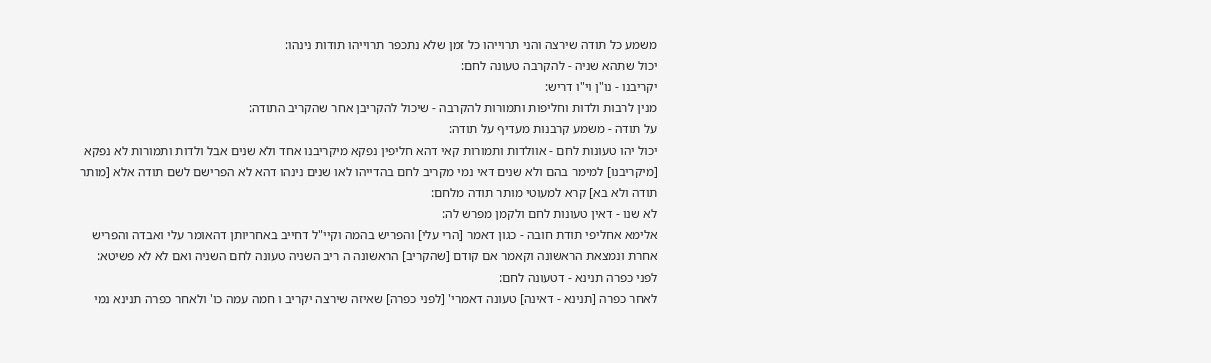משמע כל תודה שירצה והני תרוייהו כל זמן שלא נתכפר תרוייהו תודות נינהו:
יכול שתהא שניה - להקרבה טעונה לחם:
יקריבנו - נו"ן וי"ו דריש:
מנין לרבות ולדות וחליפות ותמורות להקרבה - שיכול להקריבן אחר שהקריב התודה:
על תודה - משמע קרבנות מעדיף על תודה:
יכול יהו טעונות לחם - אוולדות ותמורות קאי דהא חליפין נפקא מיקריבנו אחד ולא שנים אבל ולדות ותמורות לא נפקא [מיקריבנו] למימר בהם ולא שנים דאי נמי מקריב לחם בהדייהו לאו שנים נינהו דהא לא הפרישם לשם תודה אלא [מותר תודה ולא בא] קרא למעוטי מותר תודה מלחם:
לא שנו - דאין טעונות לחם ולקמן מפרש לה:
אלימא אחליפי תודת חובה - כגון דאמר [הרי עלי] והפריש בהמה וקיי"ל דחייב באחריותן דהאומר עלי ואבדה והפריש אחרת ונמצאת הראשונה וקאמר אם קודם [שהקריב] הראשונה ה ריב השניה טעונה לחם השניה ואם לא לא פשיטא:
לפני כפרה תנינא - דטעונה לחם:
לאחר כפרה [תנינא - דאינה] טעונה דאמרי' [לפני כפרה] שאיזה שירצה יקריב ו חמה עמה כו' ולאחר כפרה תנינא נמי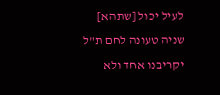לעיל יכול [שתהא] שניה טעונה לחם ת"ל יקריבנו אחד ולא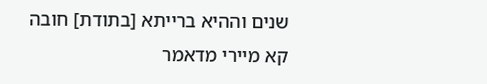שנים וההיא ברייתא [בתודת] חובה קא מיירי מדאמר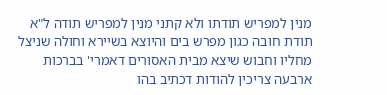מנין למפריש תודתו ולא קתני מנין למפריש תודה ל"א תודת חובה כגון מפרש בים והיוצא בשיירא וחולה שניצל מחליו וחבוש שיצא מבית האסורים דאמרי' בברכות ארבעה צריכין להודות דכתיב בהו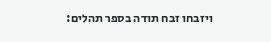ויזבחו זבח תודה בספר תהלים: